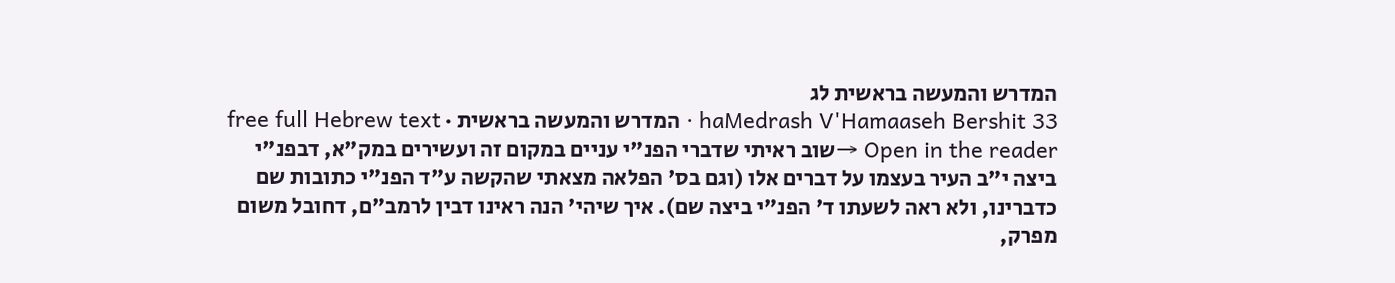המדרש והמעשה בראשית לג
haMedrash V'Hamaaseh Bershit 33 · המדרש והמעשה בראשית · free full Hebrew text
Open in the reader →שוב ראיתי שדברי הפנ"י עניים במקום זה ועשירים במק"א, דבפנ"י ביצה י"ב העיר בעצמו על דברים אלו (וגם בס' הפלאה מצאתי שהקשה ע"ד הפנ"י כתובות שם כדברינו, ולא ראה לשעתו ד' הפנ"י ביצה שם). איך שיהי' הנה ראינו דבין לרמב"ם, דחובל משום מפרק,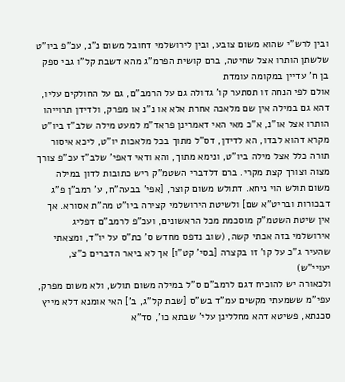ובין לרש"י שהוא משום צובע, ובין לירושלמי דחובל משום נ"נ, עכ"פ ביו"ט שלשתן הותרו אצל שחיטה, ברם קושית הפרמ"ג מהא דשבת קל"ו גבי ספק בן ח' עדיין במקומה עומדת
אולם לפי הנחה זו תסתער קו' גדולה גם על הרמב"ם, גם על החולקים עליו, דהא גם במילה אין שם מלאכה אחרת אלא או נ"נ או מפרק, ולדידן תרוייהו הותרו אצל או"נ, א"כ מאי האי דאמרינן פראד"מ למעט מילה שלב"ז ביו"ט מקרא דהוא לבדו, הא לדידן, דס"ל מתוך בכל מלאכות יו"ט, ליכא איסור תורה כלל אצל מילה ביו"ט, ונימא מתוך, והא ודאי דאפי' שלב"ז עכ"פ צורך מצוה וצורך קצת מקרי. ברם דלדברי השטמ"ק ריש כתובות לדון במילה משום תולש הוי ניחא. דתולש משום קוצר, [אפי' בבעה"ח, ע' רמב"ן פ"ג דבכורות ובריט"א שם] ולשיטת הירושלמי קצירה ביו"ט מה"ת אסורא. אך אין שיטת השטמ"ק מוסכמת מכל הראשונים, ועכ"פ לרמב"ם דפליג אירושלמי בזה אכתי קשה, (שוב נדפס מחדש ס' כת"ס על יו"ד, ומצאתי שהעיר ג"כ על קו' זו בקצרה [בסי' קט"ו] אך לא ביאר הדברים כ"צ, יעויי"ש)
ולכאורה יש להוכיח דגם לרמב"ם ס"ל במילה משום תולש, ולא משום מפרק, עפי"מ ששמעתי מקשים עמ"ד בש"ס [שבת קל"ג, ב'] האי אומנא דלא מייץ סכנתא, פשיטא דהא מחללינן עלי' שבתא כו', סד"א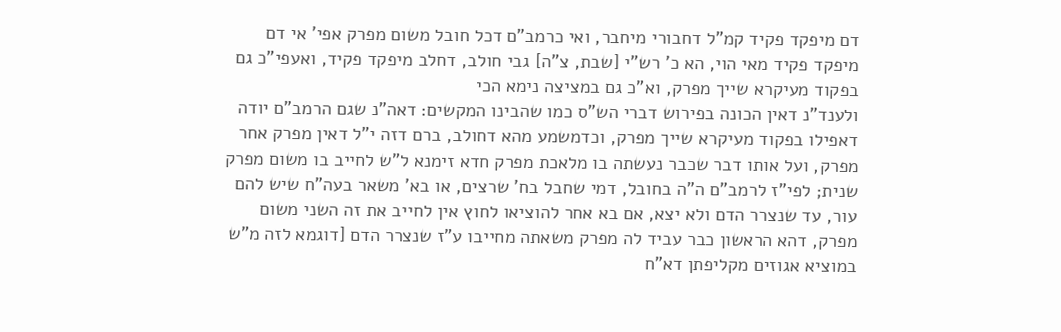דם מיפקד פקיד קמ"ל דחבורי מיחבר, ואי כרמב"ם דכל חובל משום מפרק אפי' אי דם מיפקד פקיד מאי הוי, הא כ' רש"י [שבת, צ"ה] גבי חולב, דחלב מיפקד פקיד, ואעפי"כ גם בפקוד מעיקרא שייך מפרק, וא"כ גם במציצה נימא הכי
ולענד"נ דאין הכונה בפירוש דברי הש"ס כמו שהבינו המקשים: דאה"נ שגם הרמב"ם יודה דאפילו בפקוד מעיקרא שייך מפרק, וכדמשמע מהא דחולב, ברם דזה י"ל דאין מפרק אחר מפרק, ועל אותו דבר שכבר נעשתה בו מלאכת מפרק חדא זימנא ל"ש לחייב בו משום מפרק שנית; לפי"ז לרמב"ם ה"ה בחובל, דמי שחבל בח' שרצים, או בא' משאר בעה"ח שיש להם עור, עד שנצרר הדם ולא יצא, אם בא אחר להוציאו לחוץ אין לחייב את זה השני משום מפרק, דהא הראשון כבר עביד לה מפרק משאתה מחייבו ע"ז שנצרר הדם [דוגמא לזה מ"ש במוציא אגוזים מקליפתן דא"ח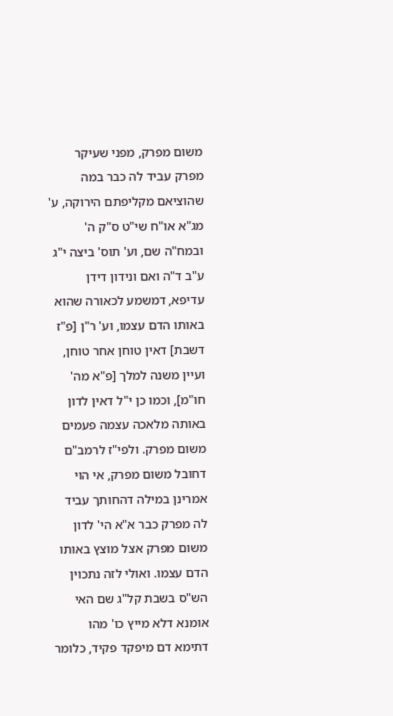משום מפרק, מפני שעיקר מפרק עביד לה כבר במה שהוציאם מקליפתם הירוקה, ע' מג"א או"ח שי"ט ס"ק ה' ובמח"ה שם, וע' תוס' ביצה י"ג ע"ב ד"ה ואם ונידון דידן עדיפא, דמשמע לכאורה שהוא באותו הדם עצמו, וע' ר"ן [פ"ז דשבת] דאין טוחן אחר טוחן, ועיין משנה למלך [פ"א מה' חו"מ], וכמו כן י"ל דאין לדון באותה מלאכה עצמה פעמים משום מפרק. ולפי"ז לרמב"ם דחובל משום מפרק, אי הוי אמרינן במילה דהחותך עביד לה מפרק כבר א"א הי' לדון משום מפרק אצל מוצץ באותו הדם עצמו. ואולי לזה נתכוין הש"ס בשבת קל"ג שם האי אומנא דלא מייץ כו' מהו דתימא דם מיפקד פקיד, כלומר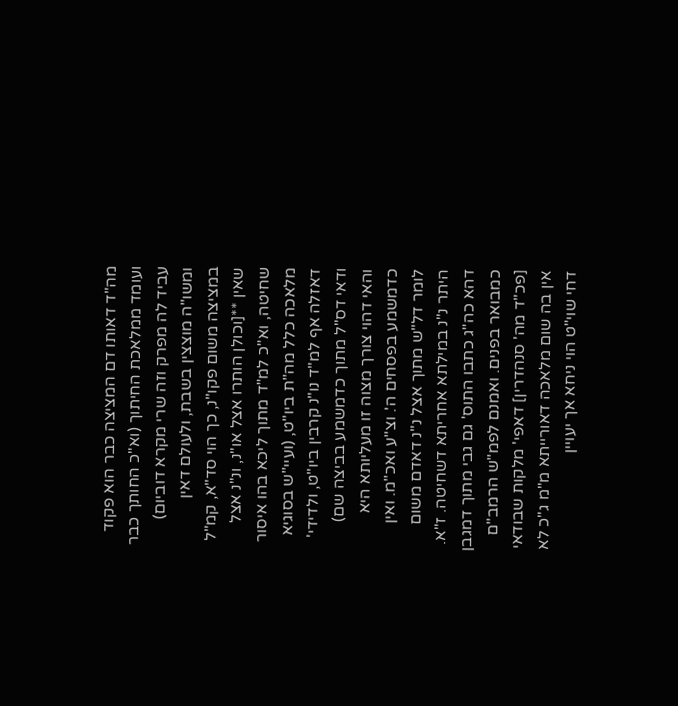מה"ד דאותו דם המציצה כבר הוא פקוד ועומד ממלאכת החיתוך (וא"כ החותך כבר עביד לה מפרק וזה שרי מקרא דוביום) ומשו"ה מוצצין בשבת, ולעולם דאין במציצה משום פקו"נ, כך הוי סד"א, קמ"ל שאין **[וכולן הותרו אצל או"נ, ונ"נ אצל שחיטה, וא"כ למ"ד מתוך ליכא בהו איסור מלאכה כלל מה"ת ביו"ט, (ועיי"ש בסוגיא דאזלה אף למ"ד נו"נ קרבין ביו"ט, ולדידי' ודאי דס"ל מתוך כדמשמע בביצה שם) והאי דהוי צורך מצוה זו מעליותא היא כדמשמע בפסחים ה'. וצ"ע ואכ"מ. ואין לומר דל"ש מתוך אצל נ"נ דאדם משום היתר נ"נ במילתא אחריתא דשחיטה. ז"א. דהא כה"ג כתבו התוס' גם גבי מתוך דמגבן כמבואר בפנים. ואמנם לפמ"ש הרמב"ם [פכ"ד מה' סנהדרין] דאפי' מלקות שבודאי אין בה שום מלאכה דאורייתא מ"מ ג"כ לא דחי שוי"ט הוי ניחא אך יעויין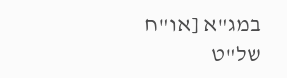במג"א [או"ח של"ט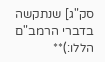סק"ג] שנתקשה בדברי הרמב"ם הללו:)**